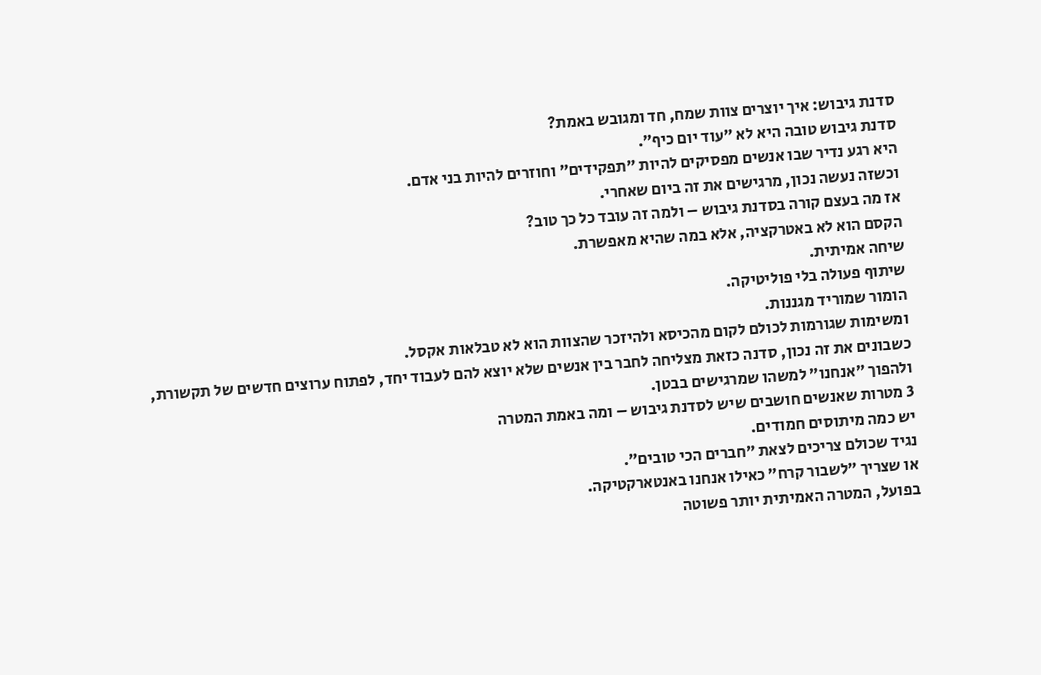סדנת גיבוש: איך יוצרים צוות שמח, חד ומגובש באמת?
סדנת גיבוש טובה היא לא ״עוד יום כיף״.
היא רגע נדיר שבו אנשים מפסיקים להיות ״תפקידים״ וחוזרים להיות בני אדם.
וכשזה נעשה נכון, מרגישים את זה ביום שאחרי.
אז מה בעצם קורה בסדנת גיבוש – ולמה זה עובד כל כך טוב?
הקסם הוא לא באטרקציה, אלא במה שהיא מאפשרת.
שיחה אמיתית.
שיתוף פעולה בלי פוליטיקה.
הומור שמוריד מגננות.
ומשימות שגורמות לכולם לקום מהכיסא ולהיזכר שהצוות הוא לא טבלאות אקסל.
כשבונים את זה נכון, סדנה כזאת מצליחה לחבר בין אנשים שלא יוצא להם לעבוד יחד, לפתוח ערוצים חדשים של תקשורת, ולהפוך ״אנחנו״ למשהו שמרגישים בבטן.
3 מטרות שאנשים חושבים שיש לסדנת גיבוש – ומה באמת המטרה
יש כמה מיתוסים חמודים.
נגיד שכולם צריכים לצאת ״חברים הכי טובים״.
או שצריך ״לשבור קרח״ כאילו אנחנו באנטארקטיקה.
בפועל, המטרה האמיתית יותר פשוטה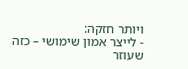ויותר חזקה:
- לייצר אמון שימושי – כזה שעוזר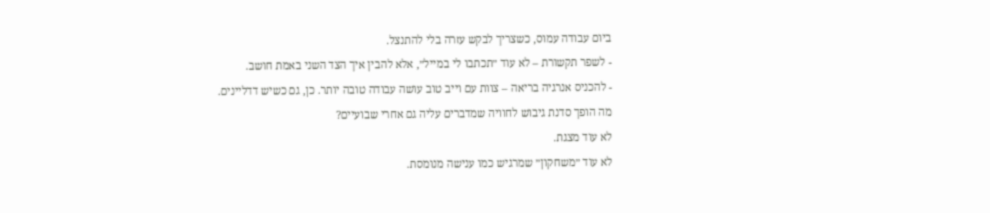ביום עבודה עמוס, כשצריך לבקש עזרה בלי להתנצל.
- לשפר תקשורת – לא עוד ״תכתבו לי במייל״, אלא להבין איך הצד השני באמת חושב.
- להכניס אנרגיה בריאה – צוות עם וייב טוב עושה עבודה טובה יותר. כן, גם כשיש דדליינים.
מה הופך סדנת גיבוש לחוויה שמדברים עליה גם אחרי שבועיים?
לא עוד מצגת.
לא עוד ״משחקון״ שמרגיש כמו ענישה מנומסת.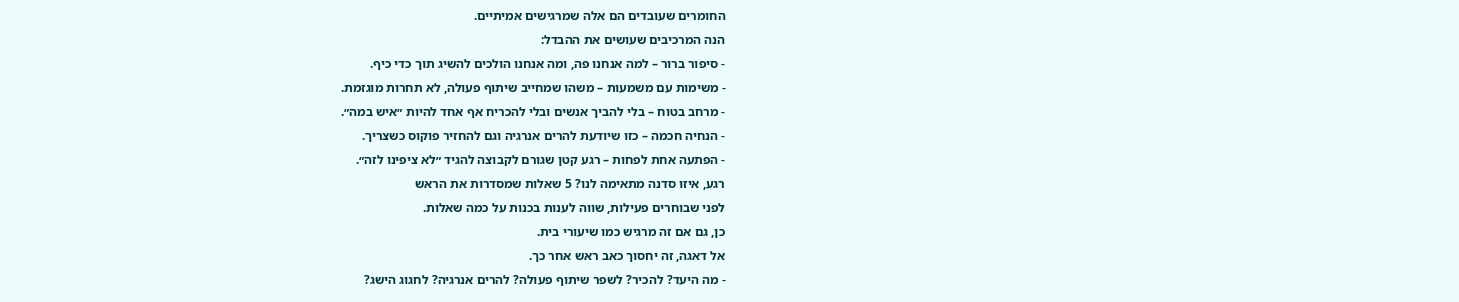החומרים שעובדים הם אלה שמרגישים אמיתיים.
הנה המרכיבים שעושים את ההבדל:
- סיפור ברור – למה אנחנו פה, ומה אנחנו הולכים להשיג תוך כדי כיף.
- משימות עם משמעות – משהו שמחייב שיתוף פעולה, לא תחרות מוגזמת.
- מרחב בטוח – בלי להביך אנשים ובלי להכריח אף אחד להיות ״איש במה״.
- הנחיה חכמה – כזו שיודעת להרים אנרגיה וגם להחזיר פוקוס כשצריך.
- הפתעה אחת לפחות – רגע קטן שגורם לקבוצה להגיד ״לא ציפינו לזה״.
רגע, איזו סדנה מתאימה לנו? 5 שאלות שמסדרות את הראש
לפני שבוחרים פעילות, שווה לענות בכנות על כמה שאלות.
כן, גם אם זה מרגיש כמו שיעורי בית.
אל דאגה, זה יחסוך כאב ראש אחר כך.
- מה היעד? להכיר? לשפר שיתוף פעולה? להרים אנרגיה? לחגוג הישג?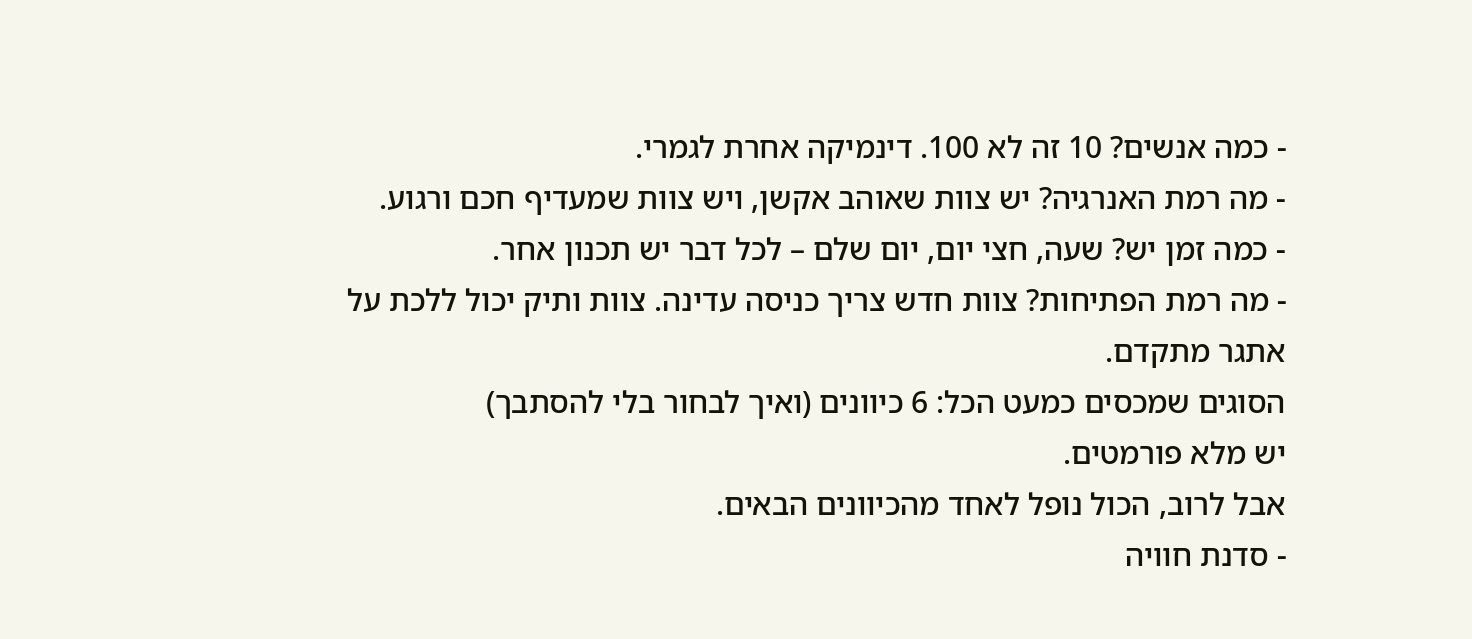- כמה אנשים? 10 זה לא 100. דינמיקה אחרת לגמרי.
- מה רמת האנרגיה? יש צוות שאוהב אקשן, ויש צוות שמעדיף חכם ורגוע.
- כמה זמן יש? שעה, חצי יום, יום שלם – לכל דבר יש תכנון אחר.
- מה רמת הפתיחות? צוות חדש צריך כניסה עדינה. צוות ותיק יכול ללכת על אתגר מתקדם.
הסוגים שמכסים כמעט הכל: 6 כיוונים (ואיך לבחור בלי להסתבך)
יש מלא פורמטים.
אבל לרוב, הכול נופל לאחד מהכיוונים הבאים.
- סדנת חוויה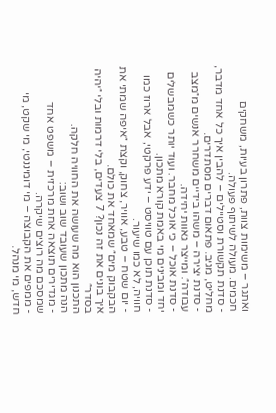ואתגר – משימות צוות, פתרון בעיות, משחקים חכמים. מעולה לשיתוף פעולה.
- סדנת תקשורת וסטיילים – להבין איך כל אחד מדבר, מחליט, מגיב. פתאום דברים מסתדרים.
- סדנת יצירה – משהו בידיים משחרר אנשים מ״מצב עבודה״. ומייצר גאוות יחידה.
- סדנת אוכל – כי אוכל מחבר. ועוד יותר כשמבשלים יחד ומבינים מי באמת קורא מתכון.
- סדנת תוכן עם טוויסט – ידע פרקטי, אבל ארוז כמו חוויה, לא כמו שיעור.
- יום שטח – טבע, אוויר, צחוק, וקצת ״איפה שמתי את הבקבוק מים״ שמאחד את כולם.
איך בונים את זה נכון? 7 צעדים, בלי דרמות ובלי ״יהיה בסדר״
התכנון הוא מה שעושה את החוויה חלקה.
הנה מתכון שעובד שוב ושוב:
- מגדירים תוצאה אחת מרכזית – משפט אחד שמסכם מה רוצים שיקרה.
- ממפים את הקבוצה – מי דומיננטי, מי שקט, מי חדש, מי מנהל.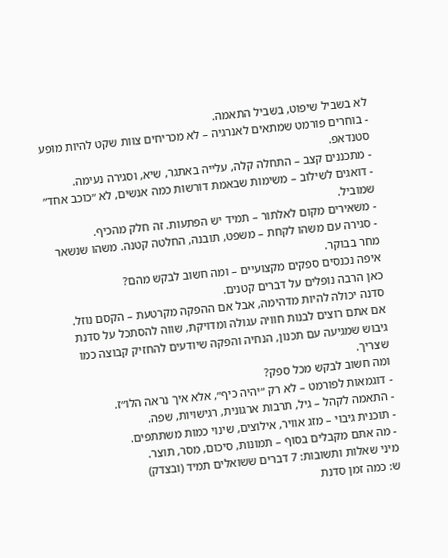לא בשביל שיפוט, בשביל התאמה.
- בוחרים פורמט שמתאים לאנרגיה – לא מכריחים צוות שקט להיות מופע סטנדאפ.
- מתכננים קצב – התחלה קלה, עלייה באתגר, שיא, וסגירה נעימה.
- דואגים לשילוב – משימות שבאמת דורשות כמה אנשים, לא ״כוכב אחד״ שמוביל.
- משאירים מקום לאלתור – תמיד יש הפתעות. זה חלק מהכיף.
- סגירה עם משהו לקחת – משפט, תובנה, החלטה קטנה. משהו שנשאר מחר בבוקר.
איפה נכנסים ספקים מקצועיים – ומה חשוב לבקש מהם?
כאן הרבה נופלים על דברים קטנים.
סדנה יכולה להיות מדהימה, אבל אם ההפקה מקרטעת – הקסם נוזל.
אם אתם רוצים לבנות חוויה עגולה ומדויקת, שווה להסתכל על סדנת גיבוש שמגיעה עם תכנון, הנחיה והפקה שיודעים להחזיק קבוצה כמו שצריך.
ומה חשוב לבקש מכל ספק?
- דוגמאות לפורמט – לא רק ״יהיה כיף״, אלא איך נראה הלו״ז.
- התאמה לקהל – גיל, תרבות ארגונית, רגישויות, שפה.
- תוכנית גיבוי – מזג אוויר, אילוצים, שינוי כמות משתתפים.
- מה אתם מקבלים בסוף – תמונות, סיכום, מסר, תוצר.
מיני שאלות ותשובות: 7 דברים ששואלים תמיד (ובצדק)
ש: כמה זמן סדנת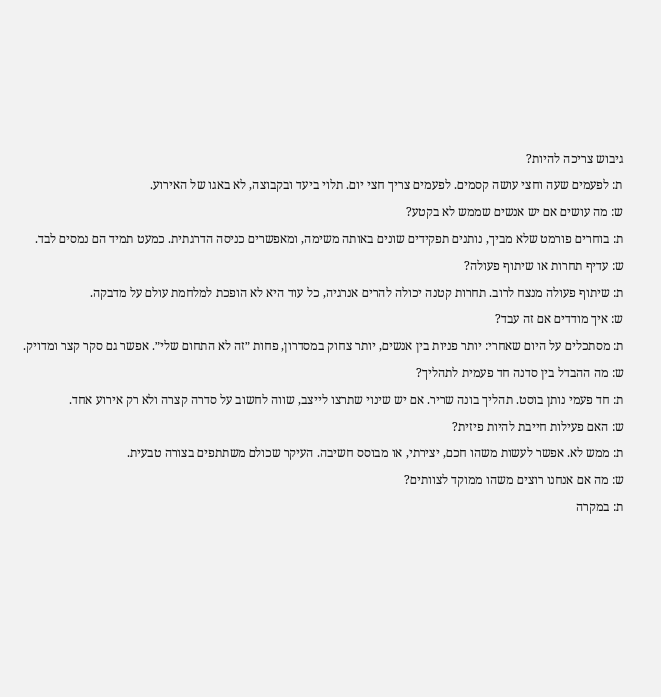גיבוש צריכה להיות?
ת: לפעמים שעה וחצי עושה קסמים. לפעמים צריך חצי יום. תלוי ביעד ובקבוצה, לא באגו של האירוע.
ש: מה עושים אם יש אנשים שממש לא בקטע?
ת: בוחרים פורמט שלא מביך, נותנים תפקידים שונים באותה משימה, ומאפשרים כניסה הדרגתית. כמעט תמיד הם נמסים לבד.
ש: עדיף תחרות או שיתוף פעולה?
ת: שיתוף פעולה מנצח לרוב. תחרות קטנה יכולה להרים אנרגיה, כל עוד היא לא הופכת למלחמת עולם על מדבקה.
ש: איך מודדים אם זה עבד?
ת: מסתכלים על היום שאחרי: יותר פניות בין אנשים, יותר צחוק במסדרון, פחות ״זה לא התחום שלי״. אפשר גם סקר קצר ומדויק.
ש: מה ההבדל בין סדנה חד פעמית לתהליך?
ת: חד פעמי נותן בוסט. תהליך בונה שריר. אם יש שינוי שתרצו לייצב, שווה לחשוב על סדרה קצרה ולא רק אירוע אחד.
ש: האם פעילות חייבת להיות פיזית?
ת: ממש לא. אפשר לעשות משהו חכם, יצירתי, או מבוסס חשיבה. העיקר שכולם משתתפים בצורה טבעית.
ש: מה אם אנחנו רוצים משהו ממוקד לצוותים?
ת: במקרה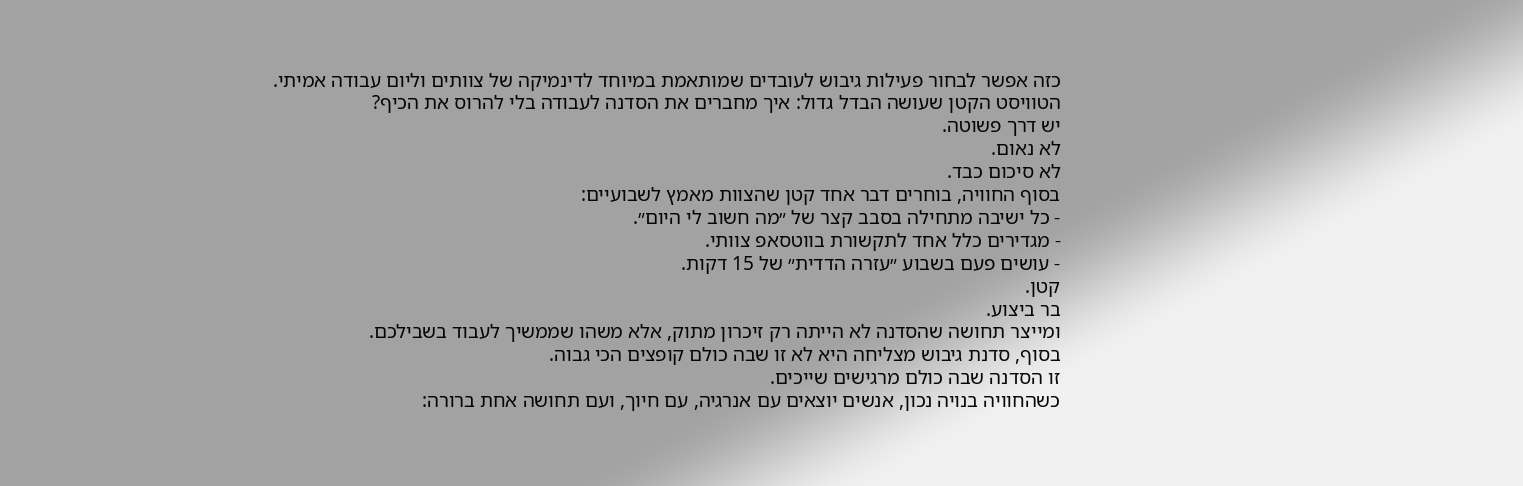כזה אפשר לבחור פעילות גיבוש לעובדים שמותאמת במיוחד לדינמיקה של צוותים וליום עבודה אמיתי.
הטוויסט הקטן שעושה הבדל גדול: איך מחברים את הסדנה לעבודה בלי להרוס את הכיף?
יש דרך פשוטה.
לא נאום.
לא סיכום כבד.
בסוף החוויה, בוחרים דבר אחד קטן שהצוות מאמץ לשבועיים:
- כל ישיבה מתחילה בסבב קצר של ״מה חשוב לי היום״.
- מגדירים כלל אחד לתקשורת בווטסאפ צוותי.
- עושים פעם בשבוע ״עזרה הדדית״ של 15 דקות.
קטן.
בר ביצוע.
ומייצר תחושה שהסדנה לא הייתה רק זיכרון מתוק, אלא משהו שממשיך לעבוד בשבילכם.
בסוף, סדנת גיבוש מצליחה היא לא זו שבה כולם קופצים הכי גבוה.
זו הסדנה שבה כולם מרגישים שייכים.
כשהחוויה בנויה נכון, אנשים יוצאים עם אנרגיה, עם חיוך, ועם תחושה אחת ברורה: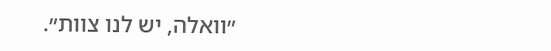״וואלה, יש לנו צוות״.